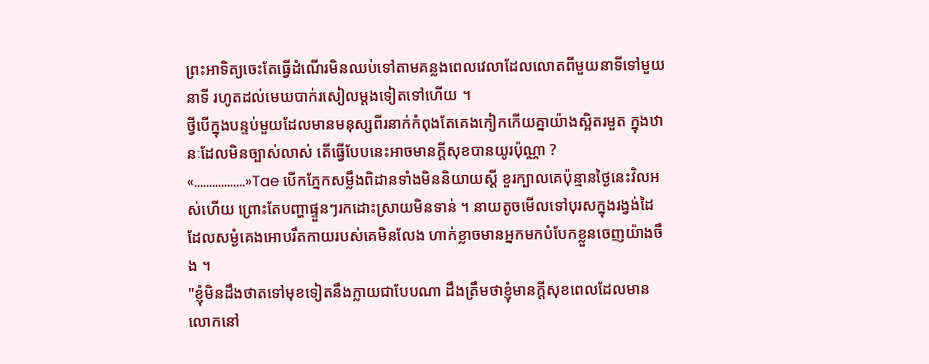ព្រះអាទិត្យចេះតែធ្វើដំណើរមិនឈប់ទៅតាមគន្លងពេលវេលាដែលលោតពីមួយនាទីទៅមួយនាទី រហូតដល់មេឃបាក់រសៀលម្ដងទៀតទៅហើយ ។
ថ្វីបើក្នុងបន្ទប់មួយដែលមានមនុស្សពីរនាក់កំពុងតែគេងកៀកកើយគ្នាយ៉ាងស្អិតរមួត ក្នុងឋានៈដែលមិនច្បាស់លាស់ តើធ្វើបែបនេះអាចមានក្ដីសុខបានយូរប៉ុណ្ណា ?
«.................»Tae បើកភ្នែកសម្លឹងពិដានទាំងមិននិយាយស្ដី ខួរក្បាលគេប៉ុន្មានថ្ងៃនេះវិលអស់ហើយ ព្រោះតែបញ្ហាផ្ទួនៗរកដោះស្រាយមិនទាន់ ។ នាយតូចមើលទៅបុរសក្នុងរង្វង់ដៃដែលសម្ងំគេងអោបរឹតកាយរបស់គេមិនលែង ហាក់ខ្លាចមានអ្នកមកបំបែកខ្លួនចេញយ៉ាងចឹង ។
"ខ្ញុំមិនដឹងថាតទៅមុខទៀតនឹងក្លាយជាបែបណា ដឹងត្រឹមថាខ្ញុំមានក្ដីសុខពេលដែលមានលោកនៅ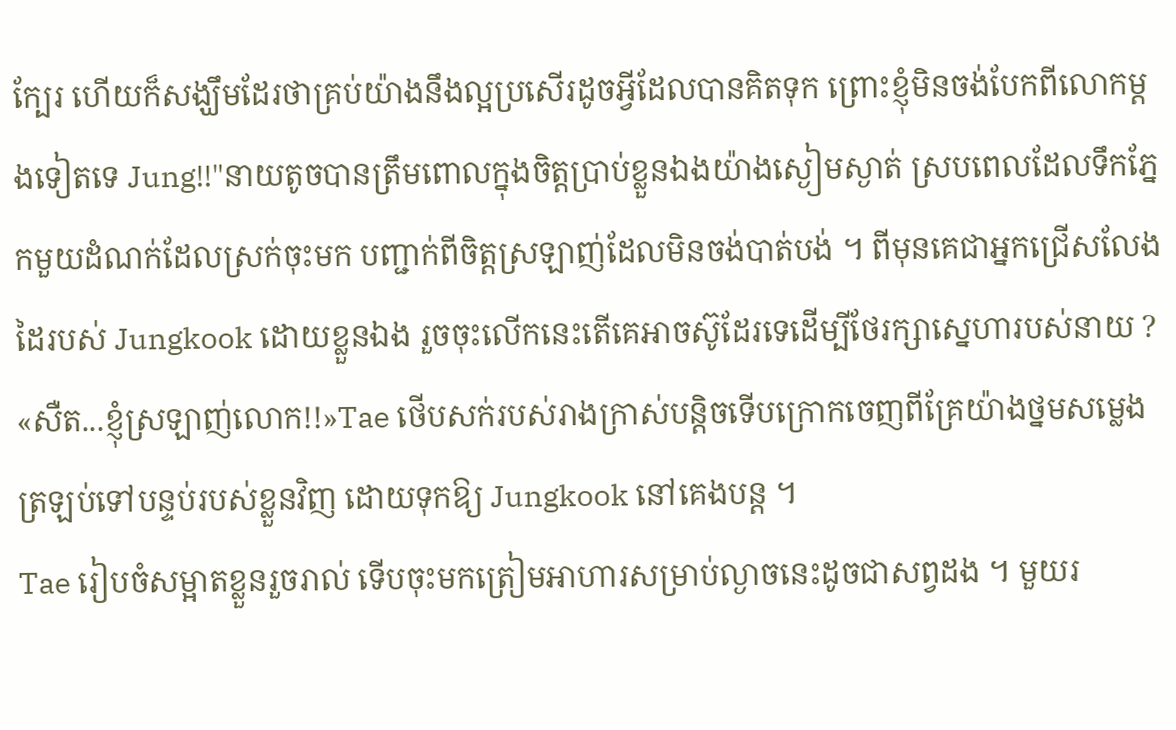ក្បែរ ហើយក៏សង្ឃឹមដែរថាគ្រប់យ៉ាងនឹងល្អប្រសើរដូចអ្វីដែលបានគិតទុក ព្រោះខ្ញុំមិនចង់បែកពីលោកម្ដងទៀតទេ Jung!!"នាយតូចបានត្រឹមពោលក្នុងចិត្តប្រាប់ខ្លួនឯងយ៉ាងស្ងៀមស្ងាត់ ស្របពេលដែលទឹកភ្នែកមួយដំណក់ដែលស្រក់ចុះមក បញ្ជាក់ពីចិត្តស្រឡាញ់ដែលមិនចង់បាត់បង់ ។ ពីមុនគេជាអ្នកជ្រើសលែងដៃរបស់ Jungkook ដោយខ្លួនឯង រួចចុះលើកនេះតើគេអាចស៊ូដែរទេដើម្បីថែរក្សាស្នេហារបស់នាយ ?
«សឺត...ខ្ញុំស្រឡាញ់លោក!!»Tae ថើបសក់របស់រាងក្រាស់បន្តិចទើបក្រោកចេញពីគ្រែយ៉ាងថ្នមសម្លេង ត្រឡប់ទៅបន្ទប់របស់ខ្លួនវិញ ដោយទុកឱ្យ Jungkook នៅគេងបន្ត ។
Tae រៀបចំសម្អាតខ្លួនរួចរាល់ ទើបចុះមកត្រៀមអាហារសម្រាប់ល្ងាចនេះដូចជាសព្វដង ។ មួយរ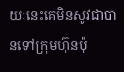យៈនេះគេមិនសូវជាបានទៅក្រុមហ៊ុនប៉ុ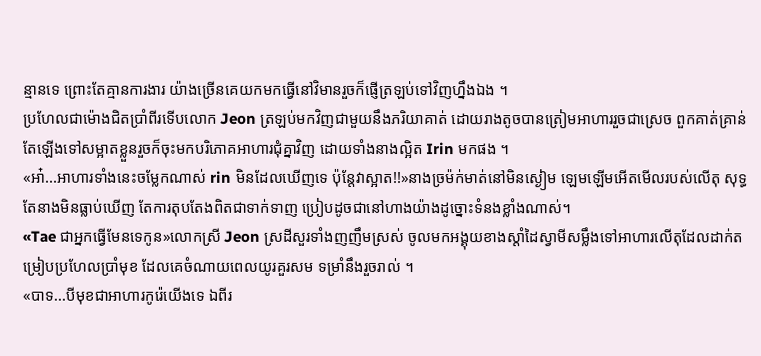ន្មានទេ ព្រោះតែគ្មានការងារ យ៉ាងច្រើនគេយកមកធ្វើនៅវិមានរួចក៏ផ្ញើត្រឡប់ទៅវិញហ្នឹងឯង ។
ប្រហែលជាម៉ោងជិតប្រាំពីរទើបលោក Jeon ត្រឡប់មកវិញជាមួយនឹងភរិយាគាត់ ដោយរាងតូចបានត្រៀមអាហាររួចជាស្រេច ពួកគាត់គ្រាន់តែឡើងទៅសម្អាតខ្លួនរួចក៏ចុះមកបរិភោគអាហារជុំគ្នាវិញ ដោយទាំងនាងល្អិត Irin មកផង ។
«អា៎...អាហារទាំងនេះចម្លែកណាស់ rin មិនដែលឃើញទេ ប៉ុន្តែវាស្អាត!!»នាងច្រម៉ក់មាត់នៅមិនស្ងៀម ឡេមឡើមអើតមើលរបស់លើតុ សុទ្ធតែនាងមិនធ្លាប់ឃើញ តែការតុបតែងពិតជាទាក់ទាញ ប្រៀបដូចជានៅហាងយ៉ាងដូច្នោះទំនងខ្លាំងណាស់។
«Tae ជាអ្នកធ្វើមែនទេកូន»លោកស្រី Jeon ស្រដីសួរទាំងញញឹមស្រស់ ចូលមកអង្គុយខាងស្ដាំដៃស្វាមីសម្លឹងទៅអាហារលើតុដែលដាក់តម្រៀបប្រហែលប្រាំមុខ ដែលគេចំណាយពេលយូរគួរសម ទម្រាំនឹងរួចរាល់ ។
«បាទ...បីមុខជាអាហារកូរ៉េយើងទេ ឯពីរ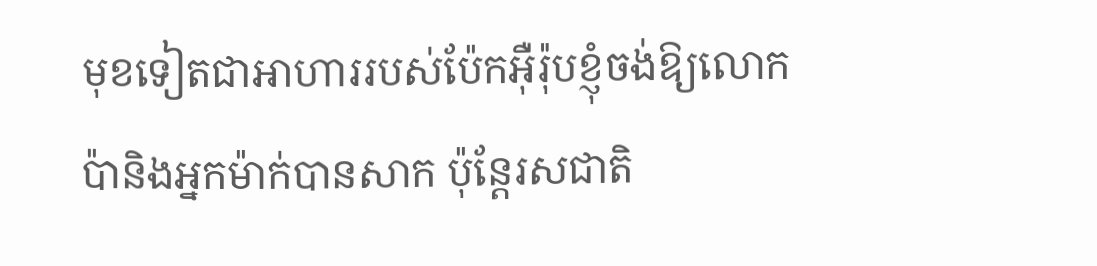មុខទៀតជាអាហាររបស់ប៉ែកអ៊ឺរ៉ុបខ្ញុំចង់ឱ្យលោកប៉ានិងអ្នកម៉ាក់បានសាក ប៉ុន្តែរសជាតិ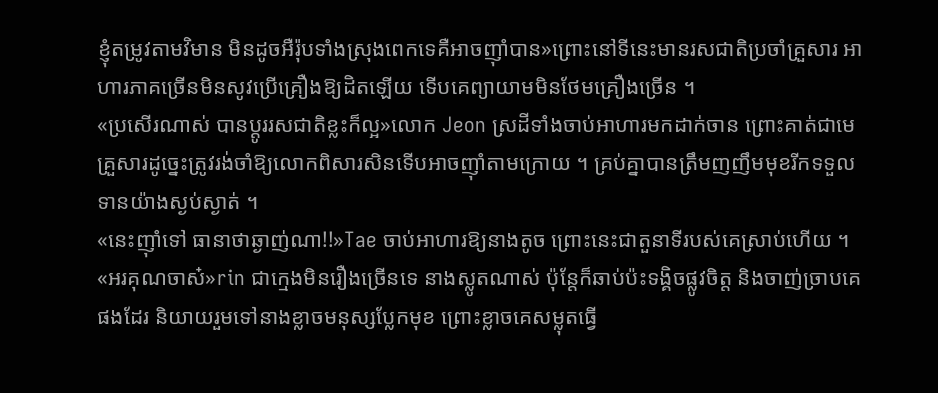ខ្ញុំតម្រូវតាមវិមាន មិនដូចអឺរ៉ុបទាំងស្រុងពេកទេគឺអាចញុាំបាន»ព្រោះនៅទីនេះមានរសជាតិប្រចាំគ្រួសារ អាហារភាគច្រើនមិនសូវប្រើគ្រឿងឱ្យដិតឡើយ ទើបគេព្យាយាមមិនថែមគ្រឿងច្រើន ។
«ប្រសើរណាស់ បានប្ដូររសជាតិខ្លះក៏ល្អ»លោក Jeon ស្រដីទាំងចាប់អាហារមកដាក់ចាន ព្រោះគាត់ជាមេគ្រួសារដូច្នេះត្រូវរង់ចាំឱ្យលោកពិសារសិនទើបអាចញុាំតាមក្រោយ ។ គ្រប់គ្នាបានត្រឹមញញឹមមុខរីកទទួលទានយ៉ាងស្ងប់ស្ងាត់ ។
«នេះញុាំទៅ ធានាថាឆ្ងាញ់ណា!!»Tae ចាប់អាហារឱ្យនាងតូច ព្រោះនេះជាតួនាទីរបស់គេស្រាប់ហើយ ។
«អរគុណចាស៎»rin ជាក្មេងមិនរឿងច្រើនទេ នាងស្លូតណាស់ ប៉ុន្តែក៏ឆាប់ប៉ះទង្គិចផ្លូវចិត្ត និងចាញ់ច្រាបគេផងដែរ និយាយរួមទៅនាងខ្លាចមនុស្សប្លែកមុខ ព្រោះខ្លាចគេសម្លុតធ្វើ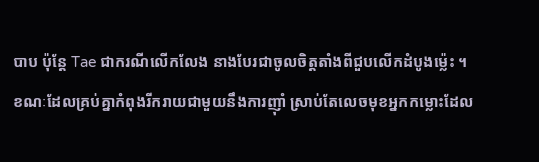បាប ប៉ុន្តែ Tae ជាករណីលើកលែង នាងបែរជាចូលចិត្តតាំងពីជួបលើកដំបូងម្ល៉េះ ។
ខណៈដែលគ្រប់គ្នាកំពុងរីករាយជាមួយនឹងការញុាំ ស្រាប់តែលេចមុខអ្នកកម្លោះដែល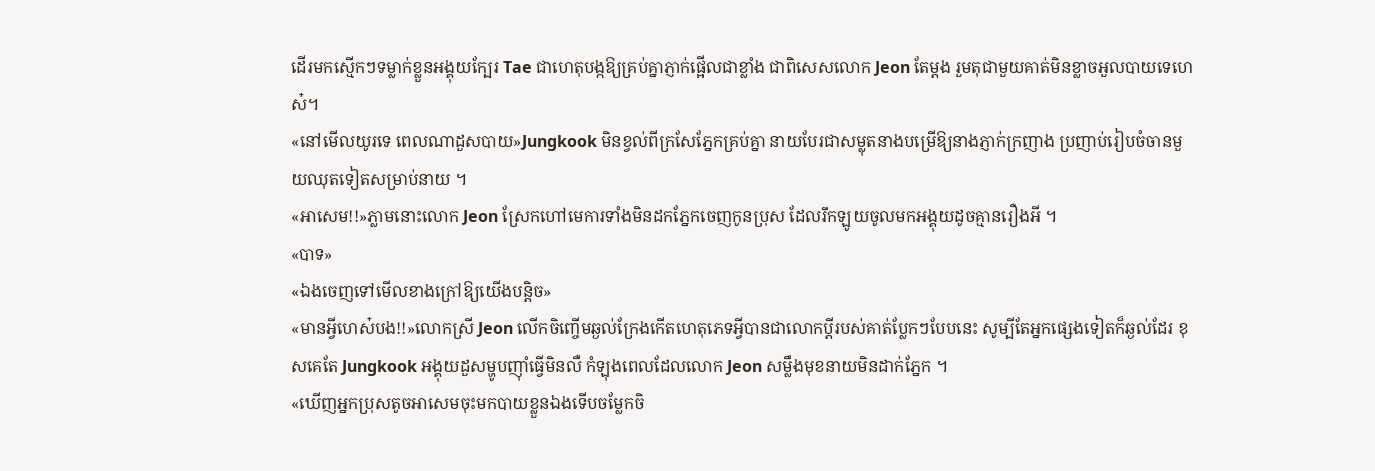ដើរមកស្មើកៗទម្លាក់ខ្លួនអង្គុយក្បែរ Tae ជាហេតុបង្កឱ្យគ្រប់គ្នាភ្ញាក់ផ្អើលជាខ្លាំង ជាពិសេសលោក Jeon តែម្ដង រួមតុជាមួយគាត់មិនខ្លាចអួលបាយទេហេស៎។
«នៅមើលយូរទេ ពេលណាដួសបាយ»Jungkook មិនខ្វល់ពីក្រសែភ្នែកគ្រប់គ្នា នាយបែរជាសម្លុតនាងបម្រើឱ្យនាងភ្ញាក់ក្រញាង ប្រញាប់រៀបចំចានមួយឈុតទៀតសម្រាប់នាយ ។
«អាសេម!!»ភ្លាមនោះលោក Jeon ស្រែកហៅមេការទាំងមិនដកភ្នែកចេញកូនប្រុស ដែលរឹកឡូយចូលមកអង្គុយដូចគ្មានរឿងអី ។
«បាទ»
«ឯងចេញទៅមើលខាងក្រៅឱ្យយើងបន្តិច»
«មានអ្វីហេស៎បង!!»លោកស្រី Jeon លើកចិញ្ចើមឆ្ងល់ក្រែងកើតហេតុភេទអ្វីបានជាលោកប្ដីរបស់គាត់ប្លែកៗបែបនេះ សូម្បីតែអ្នកផ្សេងទៀតក៏ឆ្ងល់ដែរ ខុសគេតែ Jungkook អង្គុយដួសម្ហូបញុាំធ្វើមិនលឺ កំឡុងពេលដែលលោក Jeon សម្លឹងមុខនាយមិនដាក់ភ្នែក ។
«ឃើញអ្នកប្រុសតូចអាសេមចុះមកបាយខ្លួនឯងទើបចម្លែកចិ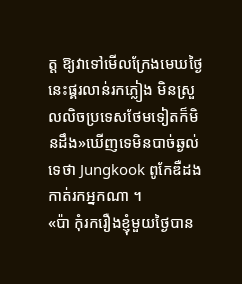ត្ត ឱ្យវាទៅមើលក្រែងមេឃថ្ងៃនេះផ្គរលាន់រកភ្លៀង មិនស្រួលលិចប្រទេសថែមទៀតក៏មិនដឹង»ឃើញទេមិនបាច់ឆ្ងល់ទេថា Jungkook ពូកែឌឺដងកាត់រកអ្នកណា ។
«ប៉ា កុំរករឿងខ្ញុំមួយថ្ងៃបាន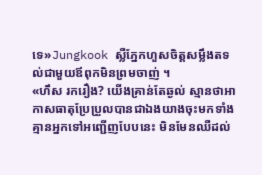ទេ»Jungkook ស្លឺភ្នែកហួសចិត្តសម្លឹងតទល់ជាមួយឪពុកមិនព្រមចាញ់ ។
«ហឹស រករឿង? យើងគ្រាន់តែឆ្ងល់ ស្មានថាអាកាសធាតុប្រែប្រួលបានជាឯងយាងចុះមកទាំងគ្មានអ្នកទៅអញ្ជើញបែបនេះ មិនមែនឈឺដល់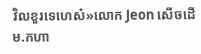វិលខួរទេហេស៎»លោក Jeon សើចដើម.កហា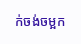ក់ចង់ចម្អក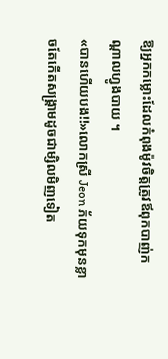ឱ្យអ្នកកម្លោះដែលកំពុងម៉ូវចិត្តត្រូវឪពុកបាញ់កណ្ដាលហ្វូងបាយ ។
«បានហើយបង!!»លោកស្រី Jeon ភ័យទុកមុនខ្លាចតែកើតសង្គ្រាមដូចជាម្សិលមិញទៀត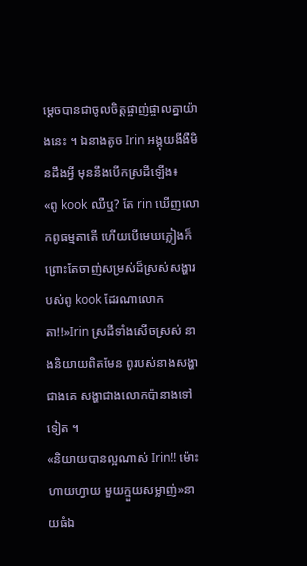ម្ដេចបានជាចូលចិត្តផ្ចាញ់ផ្ចាលគ្នាយ៉ាងនេះ ។ ឯនាងតូច Irin អង្គុយងីងឺមិនដឹងអ្វី មុននឹងបើកស្រដីឡើង៖
«ពូ kook ឈឺឬ? តែ rin ឃើញលោកពូធម្មតាតើ ហើយបើមេឃភ្លៀងក៏ព្រោះតែចាញ់សម្រស់ដ៏ស្រស់សង្ហារបស់ពូ kook ដែរណាលោកតា!!»Irin ស្រដីទាំងសើចស្រស់ នាងនិយាយពិតមែន ពូរបស់នាងសង្ហាជាងគេ សង្ហាជាងលោកប៉ានាងទៅទៀត ។
«និយាយបានល្អណាស់ Irin!! ម៉ោះហាយហ្វាយ មួយក្មួយសម្លាញ់»នាយធំឯ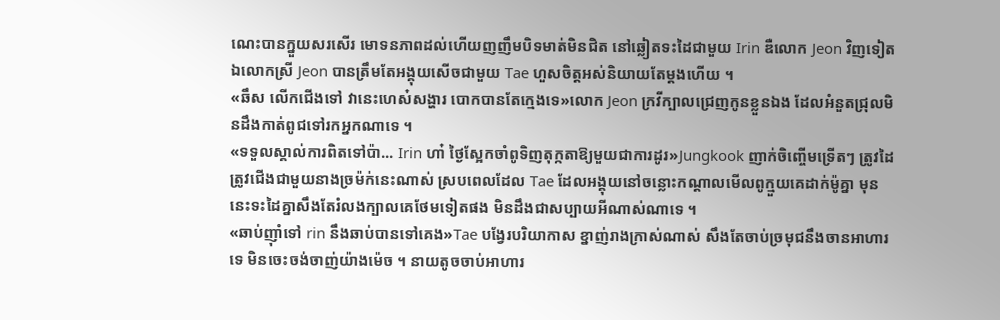ណេះបានក្នួយសរសើរ មោទនភាពដល់ហើយញញឹមបិទមាត់មិនជិត នៅឆ្លៀតទះដៃជាមួយ Irin ឌឺលោក Jeon វិញទៀត ឯលោកស្រី Jeon បានត្រឹមតែអង្គុយសើចជាមួយ Tae ហួសចិត្តអស់និយាយតែម្តងហើយ ។
«ឆឹស លើកជើងទៅ វានេះហេស៎សង្ហារ បោកបានតែក្មេងទេ»លោក Jeon ក្រវីក្បាលជ្រេញកូនខ្លួនឯង ដែលអំនួតជ្រុលមិនដឹងកាត់ពូជទៅរកអ្នកណាទេ ។
«ទទួលស្គាល់ការពិតទៅប៉ា... Irin ហា៎ ថ្ងៃស្អែកចាំពូទិញតុក្កតាឱ្យមួយជាការដូរ»Jungkook ញាក់ចិញ្ចើមទ្រើតៗ ត្រូវដៃត្រូវជើងជាមួយនាងច្រម៉ក់នេះណាស់ ស្របពេលដែល Tae ដែលអង្គុយនៅចន្លោះកណ្ដាលមើលពូក្មួយគេដាក់ម៉ូគ្នា មុននេះទះដៃគ្នាសឹងតែរំលងក្បាលគេថែមទៀតផង មិនដឹងជាសប្បាយអីណាស់ណាទេ ។
«ឆាប់ញុាំទៅ rin នឹងឆាប់បានទៅគេង»Tae បង្វែរបរិយាកាស ខ្នាញ់រាងក្រាស់ណាស់ សឹងតែចាប់ច្រមុជនឹងចានអាហារទេ មិនចេះចង់ចាញ់យ៉ាងម៉េច ។ នាយតូចចាប់អាហារ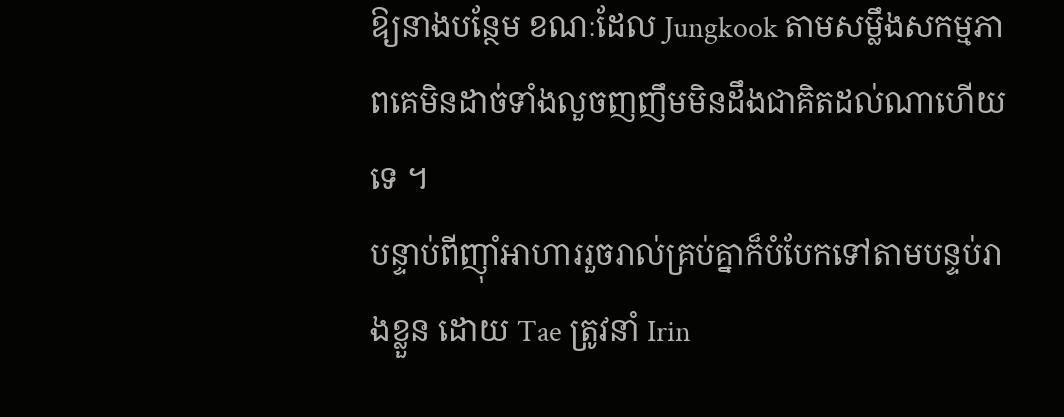ឱ្យនាងបន្ថែម ខណៈដែល Jungkook តាមសម្លឹងសកម្មភាពគេមិនដាច់ទាំងលួចញញឹមមិនដឹងជាគិតដល់ណាហើយទេ ។
បន្ទាប់ពីញុាំអាហាររួចរាល់គ្រប់គ្នាក៏បំបែកទៅតាមបន្ទប់រាងខ្លួន ដោយ Tae ត្រូវនាំ Irin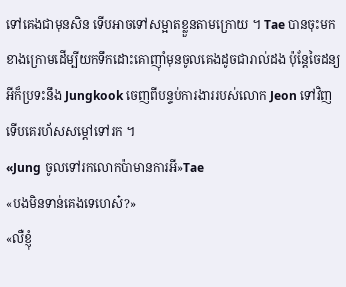ទៅគេងជាមុនសិន ទើបអាចទៅសម្អាតខ្លួនតាមក្រោយ ។ Tae បានចុះមកខាងក្រោមដើម្បីយកទឹកដោះគោញុាំមុនចូលគេងដូចជារាល់ដង ប៉ុន្តែចៃដន្យអីក៏ប្រទះនឹង Jungkook ចេញពីបន្ទប់ការងាររបស់លោក Jeon ទៅវិញ ទើបគេរហ័សសម្ដៅទៅរក ។
«Jung ចូលទៅរកលោកប៉ាមានការអី»Tae
«បងមិនទាន់គេងទេហេស៎?»
«លឺខ្ញុំ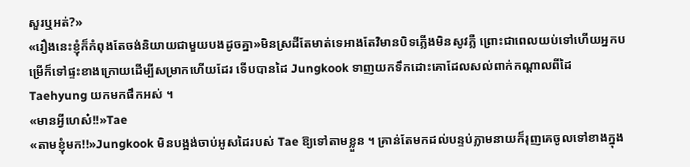សួរឬអត់?»
«រឿងនេះខ្ញុំក៏កំពុងតែចង់និយាយជាមួយបងដូចគ្នា»មិនស្រដីតែមាត់ទេអាងតែវិមានបិទភ្លើងមិនសូវភ្លឺ ព្រោះជាពេលយប់ទៅហើយអ្នកបម្រើក៏ទៅផ្ទះខាងក្រោយដើម្បីសម្រាកហើយដែរ ទើបបានដៃ Jungkook ទាញយកទឹកដោះគោដែលសល់ពាក់កណ្ដាលពីដៃ Taehyung យកមកផឹកអស់ ។
«មានអ្វីហេស៎!!»Tae
«តាមខ្ញុំមក!!»Jungkook មិនបង្អង់ចាប់អូសដៃរបស់ Tae ឱ្យទៅតាមខ្លួន ។ គ្រាន់តែមកដល់បន្ទប់ភ្លាមនាយក៏រុញគេចូលទៅខាងក្នុង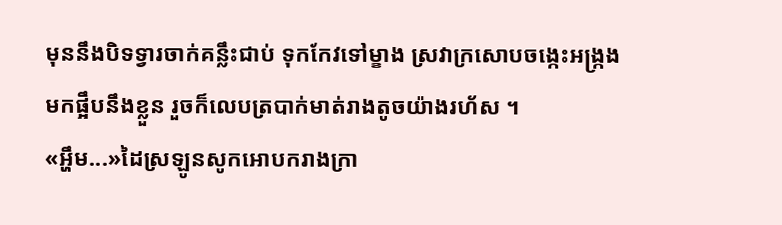មុននឹងបិទទ្វារចាក់គន្លឹះជាប់ ទុកកែវទៅម្ខាង ស្រវាក្រសោបចង្កេះអង្ក្រងមកផ្អឹបនឹងខ្លួន រួចក៏លេបត្របាក់មាត់រាងតូចយ៉ាងរហ័ស ។
«អ្ហឹម...»ដៃស្រឡូនសូកអោបករាងក្រា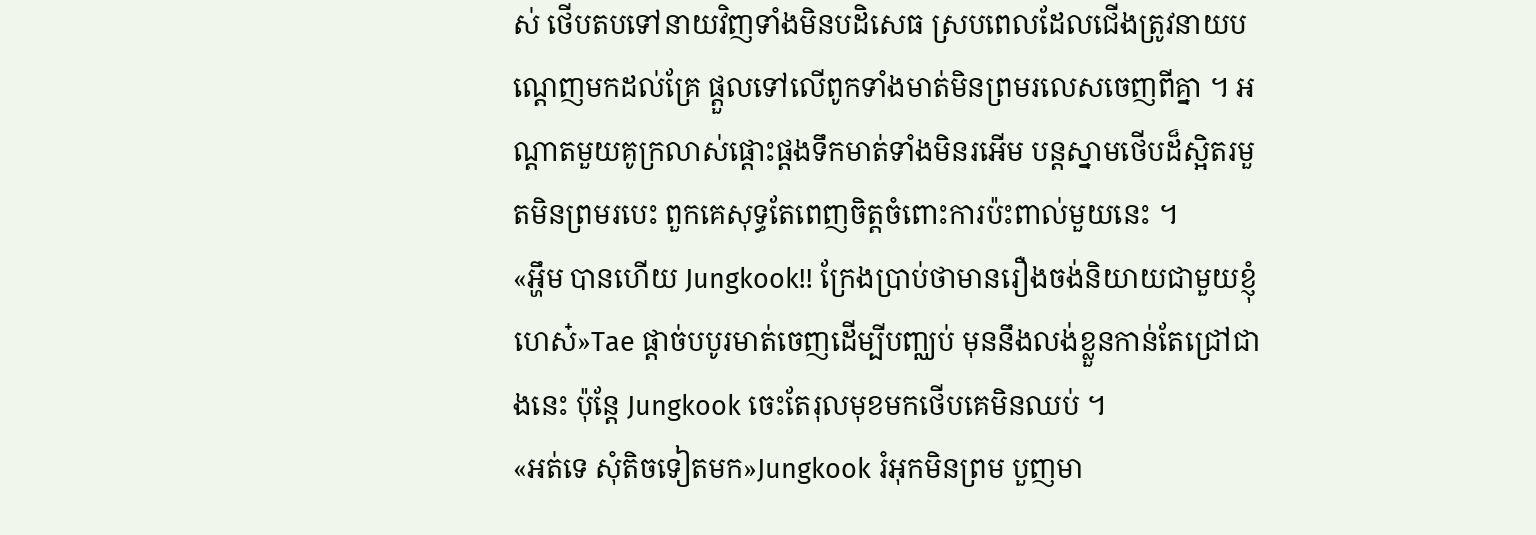ស់ ថើបតបទៅនាយវិញទាំងមិនបដិសេធ ស្របពេលដែលជើងត្រូវនាយបណ្ដេញមកដល់គ្រែ ផ្ដួលទៅលើពូកទាំងមាត់មិនព្រមរលេសចេញពីគ្នា ។ អណ្តាតមួយគូក្រលាស់ផ្ដោះផ្ដងទឹកមាត់ទាំងមិនរអើម បន្តស្នាមថើបដ៏ស្អិតរមួតមិនព្រមរបេះ ពួកគេសុទ្ធតែពេញចិត្តចំពោះការប៉ះពាល់មួយនេះ ។
«អ្ហឹម បានហើយ Jungkook!! ក្រែងប្រាប់ថាមានរឿងចង់និយាយជាមួយខ្ញុំហេស៎»Tae ផ្ដាច់បបូរមាត់ចេញដើម្បីបញ្ឈប់ មុននឹងលង់ខ្លួនកាន់តែជ្រៅជាងនេះ ប៉ុន្តែ Jungkook ចេះតែរុលមុខមកថើបគេមិនឈប់ ។
«អត់ទេ សុំតិចទៀតមក»Jungkook រំអុកមិនព្រម បួញមា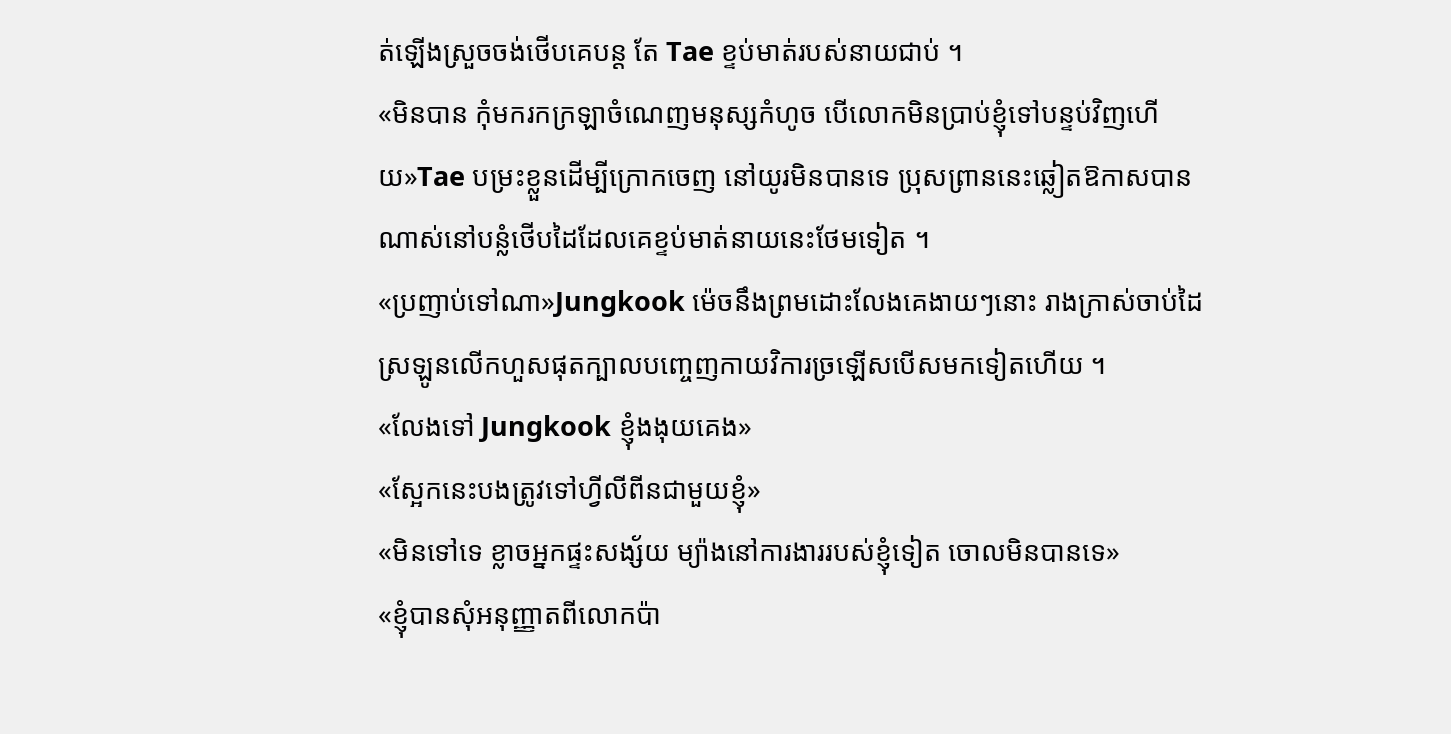ត់ឡើងស្រួចចង់ថើបគេបន្ត តែ Tae ខ្ទប់មាត់របស់នាយជាប់ ។
«មិនបាន កុំមករកក្រឡាចំណេញមនុស្សកំហូច បើលោកមិនប្រាប់ខ្ញុំទៅបន្ទប់វិញហើយ»Tae បម្រះខ្លួនដើម្បីក្រោកចេញ នៅយូរមិនបានទេ ប្រុសព្រាននេះឆ្លៀតឱកាសបានណាស់នៅបន្លំថើបដៃដែលគេខ្ទប់មាត់នាយនេះថែមទៀត ។
«ប្រញាប់ទៅណា»Jungkook ម៉េចនឹងព្រមដោះលែងគេងាយៗនោះ រាងក្រាស់ចាប់ដៃស្រឡូនលើកហួសផុតក្បាលបញ្ចេញកាយវិការច្រឡើសបើសមកទៀតហើយ ។
«លែងទៅ Jungkook ខ្ញុំងងុយគេង»
«ស្អែកនេះបងត្រូវទៅហ្វីលីពីនជាមួយខ្ញុំ»
«មិនទៅទេ ខ្លាចអ្នកផ្ទះសង្ស័យ ម្យ៉ាងនៅការងាររបស់ខ្ញុំទៀត ចោលមិនបានទេ»
«ខ្ញុំបានសុំអនុញ្ញាតពីលោកប៉ា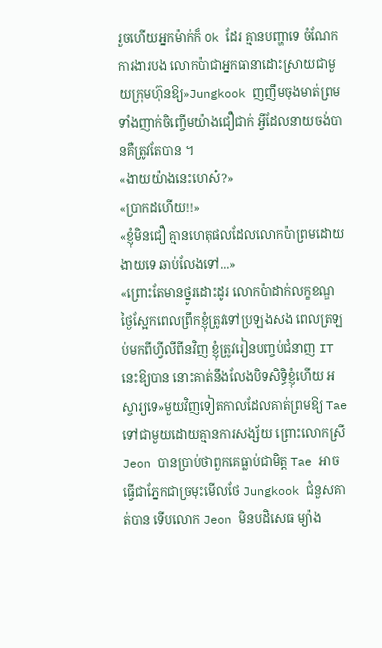រួចហើយអ្នកម៉ាក់ក៏ Ok ដែរ គ្មានបញ្ហាទេ ចំណែកការងារបង លោកប៉ាជាអ្នកធានាដោះស្រាយជាមួយក្រុមហ៊ុនឱ្យ»Jungkook ញញឹមចុងមាត់ព្រមទាំងញាក់ចិញ្ចើមយ៉ាងជឿជាក់ អ្វីដែលនាយចង់បានគឺត្រូវតែបាន ។
«ងាយយ៉ាងនេះហេស៎?»
«ប្រាកដហើយ!!»
«ខ្ញុំមិនជឿ គ្មានហេតុផលដែលលោកប៉ាព្រមដោយងាយទេ ឆាប់លែងទៅ...»
«ព្រោះតែមានថ្នូរដោះដូរ លោកប៉ាដាក់លក្ខខណ្ឌ ថ្ងៃស្អែកពេលព្រឹកខ្ញុំត្រូវទៅប្រឡងសង ពេលត្រឡប់មកពីហ្វីលីពីនវិញ ខ្ញុំត្រូវរៀនបញ្ចប់ជំនាញ IT នេះឱ្យបាន នោះគាត់នឹងលែងបិទសិទ្ធិខ្ញុំហើយ អស្ចារ្យទេ»មួយវិញទៀតកាលដែលគាត់ព្រមឱ្យ Tae ទៅជាមួយដោយគ្មានការសង្ស័យ ព្រោះលោកស្រី Jeon បានប្រាប់ថាពួកគេធ្លាប់ជាមិត្ត Tae អាចធ្វើជាភ្នែកជាច្រមុះមើលថែ Jungkook ជំនួសគាត់បាន ទើបលោក Jeon មិនបដិសេធ ម្យ៉ាង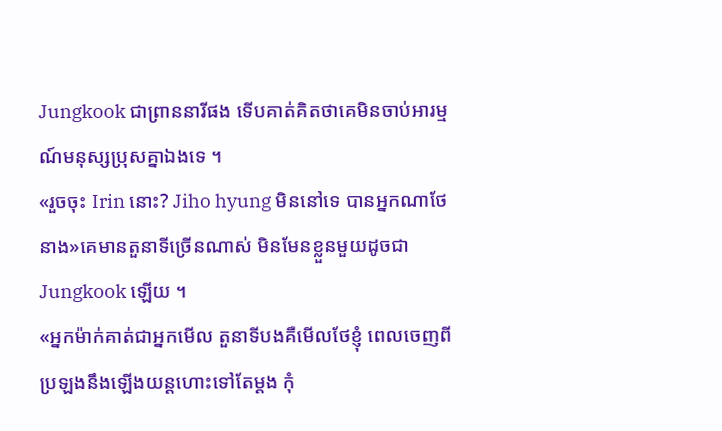Jungkook ជាព្រាននារីផង ទើបគាត់គិតថាគេមិនចាប់អារម្មណ៍មនុស្សប្រុសគ្នាឯងទេ ។
«រួចចុះ Irin នោះ? Jiho hyung មិននៅទេ បានអ្នកណាថែនាង»គេមានតួនាទីច្រើនណាស់ មិនមែនខ្លួនមួយដូចជា Jungkook ឡើយ ។
«អ្នកម៉ាក់គាត់ជាអ្នកមើល តួនាទីបងគឺមើលថែខ្ញុំ ពេលចេញពីប្រឡងនឹងឡើងយន្តហោះទៅតែម្ដង កុំ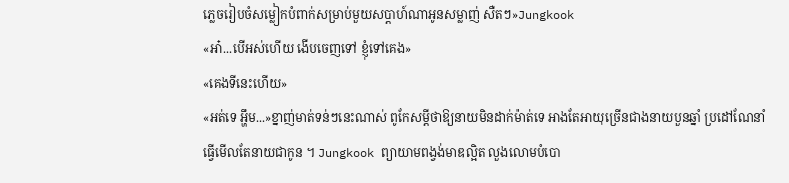ភ្លេចរៀបចំសម្លៀកបំពាក់សម្រាប់មួយសប្តាហ៍ណាអូនសម្លាញ់ សឺតៗ»Jungkook
«អា៎...បើអស់ហើយ ងើបចេញទៅ ខ្ញុំទៅគេង»
«គេងទីនេះហើយ»
«អត់ទេ អ្ហឹម...»ខ្នាញ់មាត់ទន់ៗនេះណាស់ ពូកែសម្ដីថាឱ្យនាយមិនដាក់ម៉ាត់ទេ អាងតែអាយុច្រើនជាងនាយបួនឆ្នាំ ប្រដៅណែនាំធ្វើមើលតែនាយជាកូន ។ Jungkook ព្យាយាមពង្វង់មាឌល្អិត លួងលោមបំបោ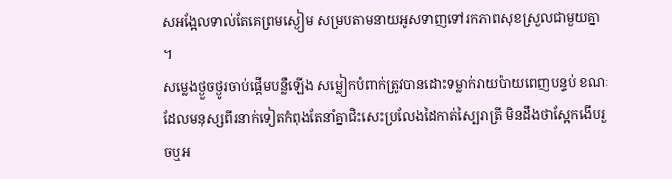សអង្អែលទាល់តែគេព្រមស្ងៀម សម្របតាមនាយអូសទាញទៅរកភាពសុខស្រួលជាមួយគ្នា ។
សម្លេងថ្ងួចថ្ងូរចាប់ផ្តើមបន្លឺឡើង សម្លៀកបំពាក់ត្រូវបានដោះទម្លាក់រាយប៉ាយពេញបន្ទប់ ខណៈដែលមនុស្សពីរនាក់ទៀតកំពុងតែនាំគ្នាជិះសេះប្រលែងដៃកាត់ស្បៃរាត្រី មិនដឹងថាស្អែកងើបរួចឬអ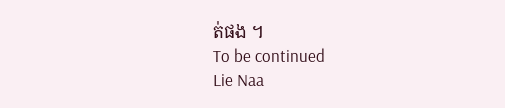ត់ផង ។
To be continued
Lie Naa